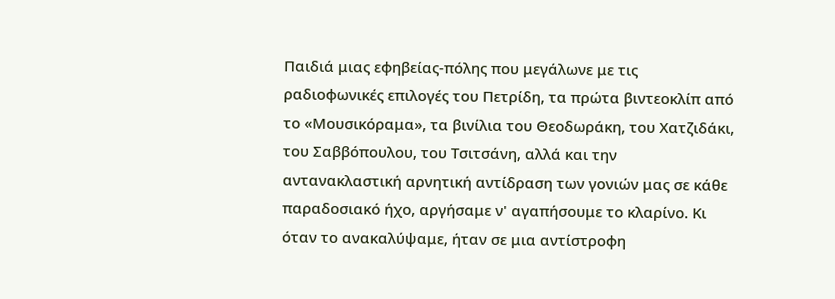Παιδιά μιας εφηβείας-πόλης που μεγάλωνε με τις ραδιοφωνικές επιλογές του Πετρίδη, τα πρώτα βιντεοκλίπ από το «Μουσικόραμα», τα βινίλια του Θεοδωράκη, του Χατζιδάκι, του Σαββόπουλου, του Τσιτσάνη, αλλά και την αντανακλαστική αρνητική αντίδραση των γονιών μας σε κάθε παραδοσιακό ήχο, αργήσαμε ν' αγαπήσουμε το κλαρίνο. Κι όταν το ανακαλύψαμε, ήταν σε μια αντίστροφη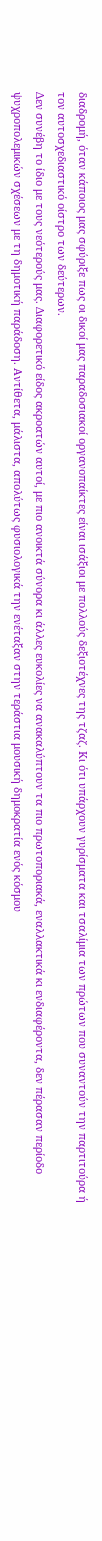διαδρομή, όταν κάποιος μας σφύριξε πως οι δικοί μας παραδοσιακοί οργανοπαίκτες είναι ισάξιοι με πολλούς δεξιοτέχνες της τζαζ. Κι ότι υπάρχουν γυρίσματα και τσαλίμια των πρώτων που συναντούν την παρτιτούρα ή τον αυτοσχεδιαστικό οίστρο των δεύτερων.
Δεν συνέβη το ίδιο με τους νεότερούς μας. Διαφορετικό είδος ακροατών αυτοί, με πιο ανοικτά σύνορα κι άλλες ευκολίες να ανακαλύπτουν τα πιο πρωτοποριακά, εναλλακτικά κι ενδιαφέροντα, δεν πέρασαν περίοδο ψυχροπολεμικών σχέσεων με τη δημοτική παράδοση. Αντίθετα, μάλιστα, απολύτως φυσιολογικά την ενέταξαν στην τεράστια μουσική δημοκρατία ενός κόσμου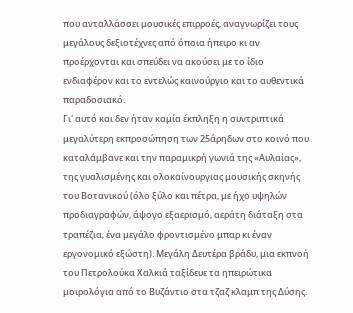που ανταλλάσσει μουσικές επιρροές, αναγνωρίζει τους μεγάλους δεξιοτέχνες από όποια ήπειρο κι αν προέρχονται και σπεύδει να ακούσει με το ίδιο ενδιαφέρον και το εντελώς καινούργιο και το αυθεντικά παραδοσιακό.
Γι' αυτό και δεν ήταν καμία έκπληξη η συντριπτικά μεγαλύτερη εκπροσώπηση των 25άρηδων στο κοινό που καταλάμβανε και την παραμικρή γωνιά της «Αυλαίας», της γυαλισμένης και ολοκαίνουργιας μουσικής σκηνής του Βοτανικού (όλο ξύλο και πέτρα, με ήχο υψηλών προδιαγραφών, άψογο εξαερισμό, αεράτη διάταξη στα τραπέζια, ένα μεγάλο φροντισμένο μπαρ κι έναν εργονομικό εξώστη). Μεγάλη Δευτέρα βράδυ, μια εκπνοή του Πετρολούκα Χαλκιά ταξίδευε τα ηπειρώτικα μοιρολόγια από το Βυζάντιο στα τζαζ κλαμπ της Δύσης.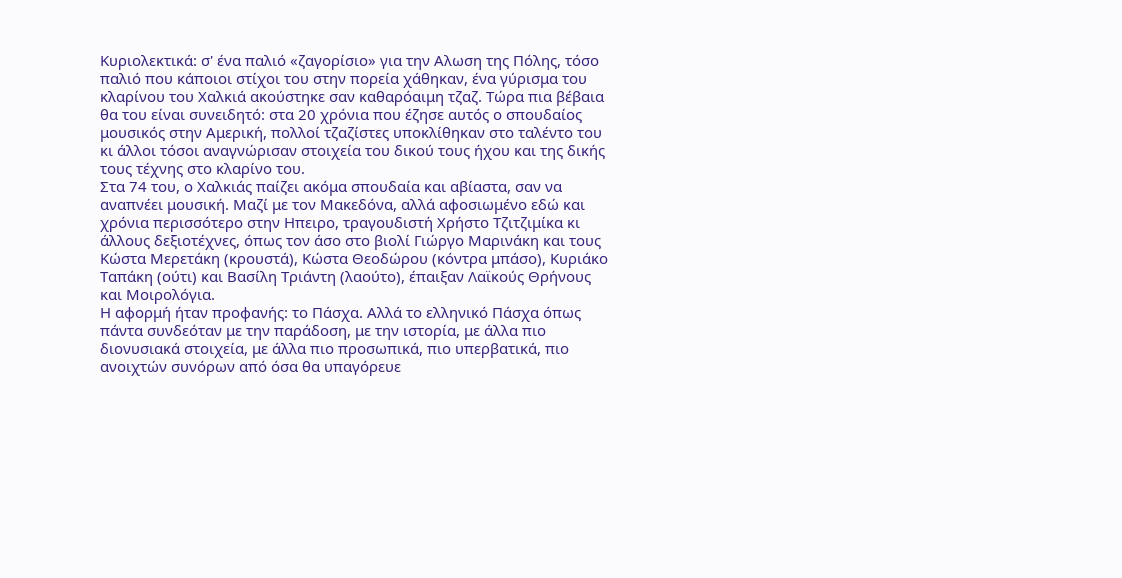Κυριολεκτικά: σ' ένα παλιό «ζαγορίσιο» για την Αλωση της Πόλης, τόσο παλιό που κάποιοι στίχοι του στην πορεία χάθηκαν, ένα γύρισμα του κλαρίνου του Χαλκιά ακούστηκε σαν καθαρόαιμη τζαζ. Τώρα πια βέβαια θα του είναι συνειδητό: στα 20 χρόνια που έζησε αυτός ο σπουδαίος μουσικός στην Αμερική, πολλοί τζαζίστες υποκλίθηκαν στο ταλέντο του κι άλλοι τόσοι αναγνώρισαν στοιχεία του δικού τους ήχου και της δικής τους τέχνης στο κλαρίνο του.
Στα 74 του, ο Χαλκιάς παίζει ακόμα σπουδαία και αβίαστα, σαν να αναπνέει μουσική. Μαζί με τον Μακεδόνα, αλλά αφοσιωμένο εδώ και χρόνια περισσότερο στην Ηπειρο, τραγουδιστή Χρήστο Τζιτζιμίκα κι άλλους δεξιοτέχνες, όπως τον άσο στο βιολί Γιώργο Μαρινάκη και τους Κώστα Μερετάκη (κρουστά), Κώστα Θεοδώρου (κόντρα μπάσο), Κυριάκο Ταπάκη (ούτι) και Βασίλη Τριάντη (λαούτο), έπαιξαν Λαϊκούς Θρήνους και Μοιρολόγια.
Η αφορμή ήταν προφανής: το Πάσχα. Αλλά το ελληνικό Πάσχα όπως πάντα συνδεόταν με την παράδοση, με την ιστορία, με άλλα πιο διονυσιακά στοιχεία, με άλλα πιο προσωπικά, πιο υπερβατικά, πιο ανοιχτών συνόρων από όσα θα υπαγόρευε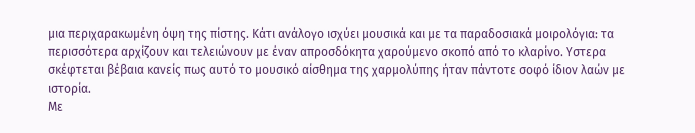μια περιχαρακωμένη όψη της πίστης. Κάτι ανάλογο ισχύει μουσικά και με τα παραδοσιακά μοιρολόγια: τα περισσότερα αρχίζουν και τελειώνουν με έναν απροσδόκητα χαρούμενο σκοπό από το κλαρίνο. Υστερα σκέφτεται βέβαια κανείς πως αυτό το μουσικό αίσθημα της χαρμολύπης ήταν πάντοτε σοφό ίδιον λαών με ιστορία.
Με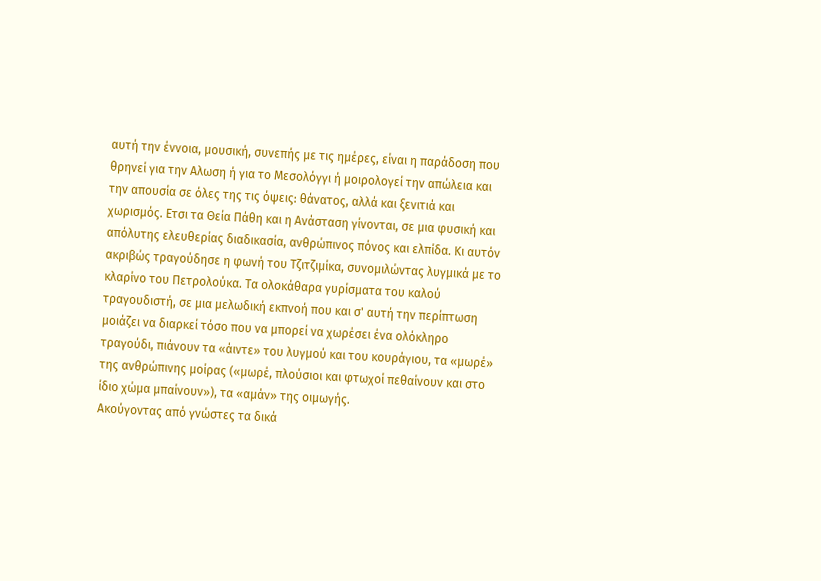αυτή την έννοια, μουσική, συνεπής με τις ημέρες, είναι η παράδοση που θρηνεί για την Αλωση ή για το Μεσολόγγι ή μοιρολογεί την απώλεια και την απουσία σε όλες της τις όψεις: θάνατος, αλλά και ξενιτιά και χωρισμός. Ετσι τα Θεία Πάθη και η Ανάσταση γίνονται, σε μια φυσική και απόλυτης ελευθερίας διαδικασία, ανθρώπινος πόνος και ελπίδα. Κι αυτόν ακριβώς τραγούδησε η φωνή του Τζιτζιμίκα, συνομιλώντας λυγμικά με το κλαρίνο του Πετρολούκα. Τα ολοκάθαρα γυρίσματα του καλού τραγουδιστή, σε μια μελωδική εκπνοή που και σ' αυτή την περίπτωση μοιάζει να διαρκεί τόσο που να μπορεί να χωρέσει ένα ολόκληρο τραγούδι, πιάνουν τα «άιντε» του λυγμού και του κουράγιου, τα «μωρέ» της ανθρώπινης μοίρας («μωρέ, πλούσιοι και φτωχοί πεθαίνουν και στο ίδιο χώμα μπαίνουν»), τα «αμάν» της οιμωγής.
Ακούγοντας από γνώστες τα δικά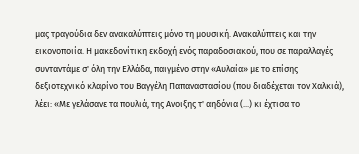μας τραγούδια δεν ανακαλύπτεις μόνο τη μουσική. Ανακαλύπτεις και την εικονοποιία. Η μακεδονίτικη εκδοχή ενός παραδοσιακού, που σε παραλλαγές συνταντάμε σ' όλη την Ελλάδα, παιγμένο στην «Αυλαία» με το επίσης δεξιοτεχνικό κλαρίνο του Βαγγέλη Παπαναστασίου (που διαδέχεται τον Χαλκιά), λέει: «Με γελάσανε τα πουλιά, της Ανοιξης τ' αηδόνια (...) κι έχτισα το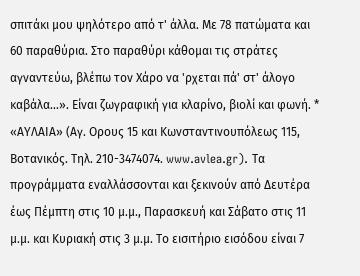σπιτάκι μου ψηλότερο από τ' άλλα. Με 78 πατώματα και 60 παραθύρια. Στο παραθύρι κάθομαι τις στράτες αγναντεύω, βλέπω τον Χάρο να 'ρχεται πά' στ' άλογο καβάλα...». Είναι ζωγραφική για κλαρίνο, βιολί και φωνή. *
«ΑΥΛΑΙΑ» (Αγ. Ορους 15 και Κωνσταντινουπόλεως 115, Βοτανικός. Τηλ. 210-3474074. www.avlea.gr). Τα προγράμματα εναλλάσσονται και ξεκινούν από Δευτέρα έως Πέμπτη στις 10 μ.μ., Παρασκευή και Σάβατο στις 11 μ.μ. και Κυριακή στις 3 μ.μ. Το εισιτήριο εισόδου είναι 7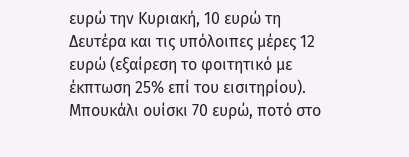ευρώ την Κυριακή, 10 ευρώ τη Δευτέρα και τις υπόλοιπες μέρες 12 ευρώ (εξαίρεση το φοιτητικό με έκπτωση 25% επί του εισιτηρίου). Μπουκάλι ουίσκι 70 ευρώ, ποτό στο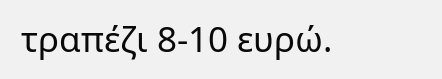τραπέζι 8-10 ευρώ.